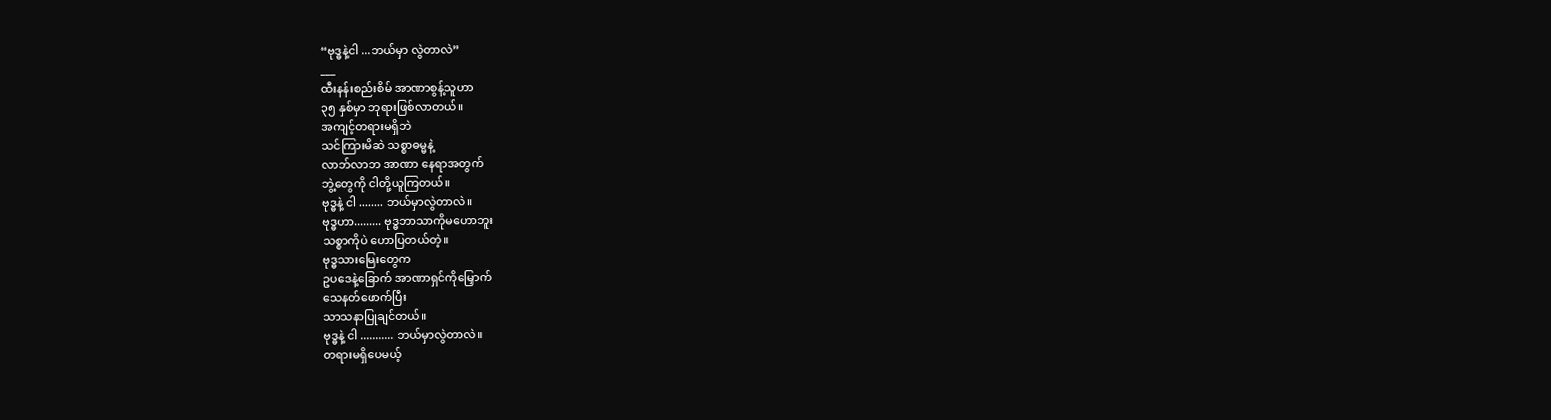“ဗုဒ္ဓနဲ့ငါ ...ဘယ်မှာ လွဲတာလဲ”
___
ထီးနန်းစည်းစိမ် အာဏာစွန့်သူဟာ
၃၅ နှစ်မှာ ဘုရားဖြစ်လာတယ်။
အကျင့်တရားမရှိဘဲ
သင်ကြားမိဆဲ သစ္စာဓမ္မနဲ့
လာဘ်လာဘ အာဏာ နေရာအတွက်
ဘွဲ့တွေကို ငါတို့ယူကြတယ်။
ဗုဒ္ဓနဲ့ ငါ ........ ဘယ်မှာလွဲတာလဲ။
ဗုဒ္ဓဟာ......... ဗုဒ္ဓဘာသာကိုမဟောဘူး
သစ္စာကိုပဲ ဟောပြတယ်တဲ့။
ဗုဒ္ဓသားမြေးတွေက
ဥပဒေနဲ့ခြောက် အာဏာရှင်ကိုမြှောက်
သေနတ်ဖောက်ပြီး
သာသနာပြုချင်တယ်။
ဗုဒ္ဓနဲ့ ငါ ........... ဘယ်မှာလွဲတာလဲ။
တရားမရှိပေမယ့်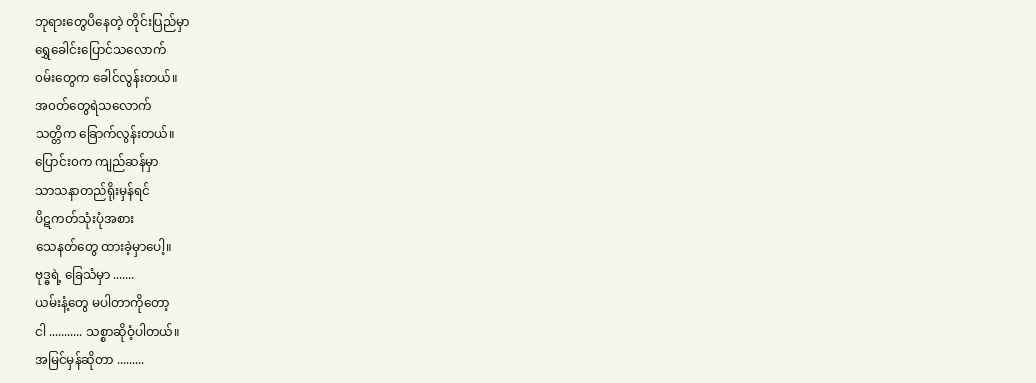ဘုရားတွေပိနေတဲ့ တိုင်းပြည်မှာ
ရွှေခေါင်းပြောင်သလောက်
၀မ်းတွေက ခေါင်လွန်းတယ်။
အ၀တ်တွေရဲသလောက်
သတ္တိက ခြောက်လွန်းတယ်။
ပြောင်း၀က ကျည်ဆန်မှာ
သာသနာတည်ရိုးမှန်ရင်
ပိဋကတ်သုံးပုံအစား
သေနတ်တွေ ထားခဲ့မှာပေါ့။
ဗုဒ္ဓရဲ့ ခြေသံမှာ .......
ယမ်းနံ့တွေ မပါတာကိုတော့
ငါ ........... သစ္စာဆိုဝံ့ပါတယ်။
အမြင်မှန်ဆိုတာ .........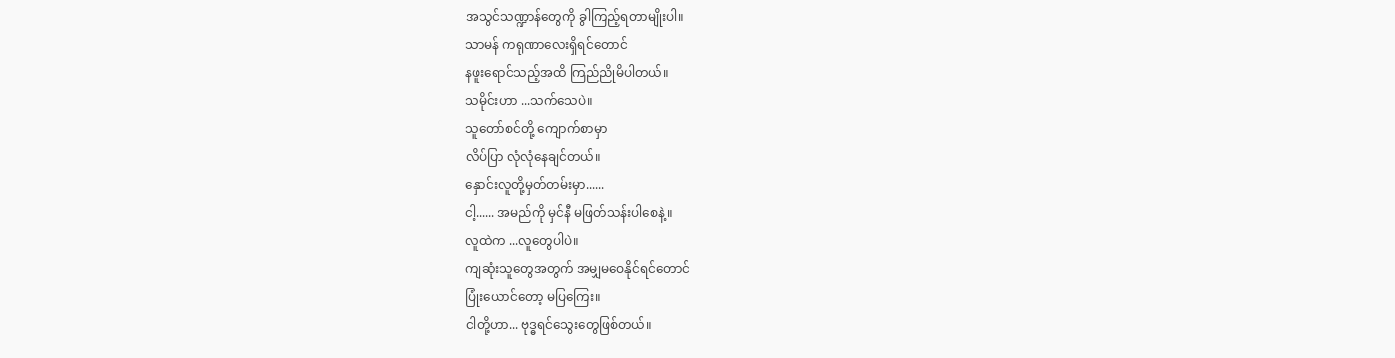အသွင်သဏ္ဍာန်တွေကို ခွါကြည့်ရတာမျိုးပါ။
သာမန် ကရုဏာလေးရှိရင်တောင်
နဖူးရောင်သည့်အထိ ကြည်ညိုမိပါတယ်။
သမိုင်းဟာ ...သက်သေပဲ။
သူတော်စင်တို့ ကျောက်စာမှာ
လိပ်ပြာ လုံလုံနေချင်တယ်။
နှောင်းလူတို့မှတ်တမ်းမှာ......
ငါ့...... အမည်ကို မှင်နီ မဖြတ်သန်းပါစေနဲ့။
လူထဲက ...လူတွေပါပဲ။
ကျဆုံးသူတွေအတွက် အမျှမဝေနိုင်ရင်တောင်
ပြုံးယောင်တော့ မပြကြေး။
ငါတို့ဟာ... ဗုဒ္ဓရင်သွေးတွေဖြစ်တယ်။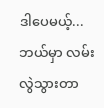ဒါပေမယ့်...
ဘယ်မှာ လမ်းလွဲသွားတာ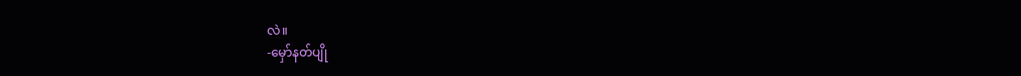လဲ။
-မှော်နတ်ပျို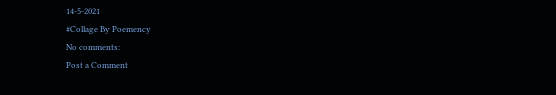14-5-2021
#Collage By Poemency
No comments:
Post a Comment